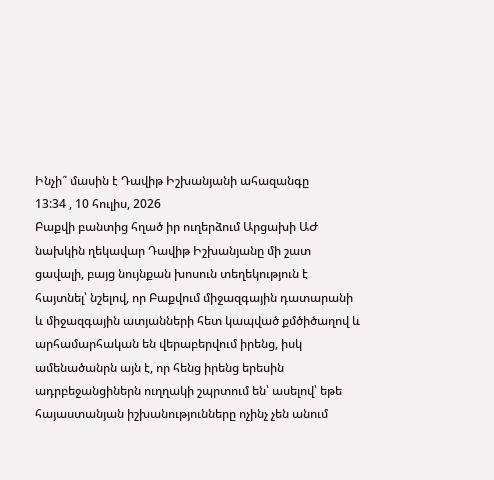Ինչի՞ մասին է Դավիթ Իշխանյանի ահազանգը
13:34 , 10 հուլիս, 2026
Բաքվի բանտից հղած իր ուղերձում Արցախի ԱԺ նախկին ղեկավար Դավիթ Իշխանյանը մի շատ ցավալի, բայց նույնքան խոսուն տեղեկություն է հայտնել՝ նշելով, որ Բաքվում միջազգային դատարանի և միջազգային ատյանների հետ կապված քմծիծաղով և արհամարհական են վերաբերվում իրենց, իսկ ամենածանրն այն է, որ հենց իրենց երեսին ադրբեջանցիներն ուղղակի շպրտում են՝ ասելով՝ եթե հայաստանյան իշխանությունները ոչինչ չեն անում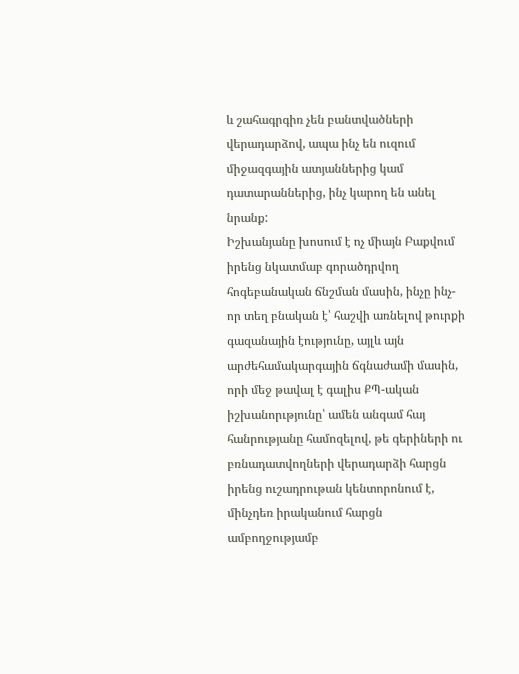և շահագրգիռ չեն բանտվածների վերադարձով, ապա ինչ են ուզում միջազգային ատյաններից կամ դատարաններից, ինչ կարող են անել նրանք:
Իշխանյանը խոսում է ոչ միայն Բաքվում իրենց նկատմաբ գորածդրվող հոգեբանական ճնշման մասին, ինչը ինչ-որ տեղ բնական է՝ հաշվի առնելով թուրքի գազանային էությունը, այլև այն արժեհամակարգային ճգնաժամի մասին, որի մեջ թավալ է գալիս ՔՊ-ական իշխանորւթյունը՝ ամեն անգամ հայ հանրությանը համոզելով, թե գերիների ու բռնադատվողների վերադարձի հարցն իրենց ուշադրութան կենտորոնում է, մինչդեռ իրականում հարցն ամբողջությամբ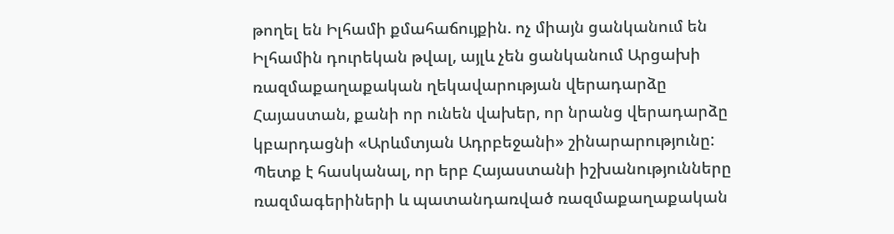թողել են Իլհամի քմահաճույքին. ոչ միայն ցանկանում են Իլհամին դուրեկան թվալ, այլև չեն ցանկանում Արցախի ռազմաքաղաքական ղեկավարության վերադարձը Հայաստան, քանի որ ունեն վախեր, որ նրանց վերադարձը կբարդացնի «Արևմտյան Ադրբեջանի» շինարարությունը:
Պետք է հասկանալ, որ երբ Հայաստանի իշխանությունները ռազմագերիների և պատանդառված ռազմաքաղաքական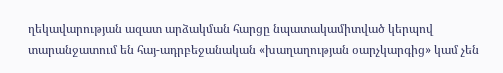ղեկավարության ազատ արձակման հարցը նպատակամիտված կերպով տարանջատում են հայ-ադրբեջանական «խաղաղության օարչկարգից» կամ չեն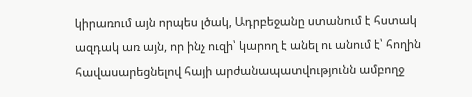կիրառում այն որպես լծակ, Ադրբեջանը ստանում է հստակ ազդակ առ այն, որ ինչ ուզի՝ կարող է անել ու անում է՝ հողին հավասարեցնելով հայի արժանապատվությունն ամբողջ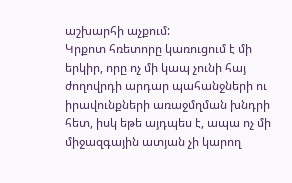աշխարհի աչքում:
Կրքոտ հռետորը կառուցում է մի երկիր, որը ոչ մի կապ չունի հայ ժողովրդի արդար պահանջների ու իրավունքների առաջմղման խնդրի հետ, իսկ եթե այդպես է, ապա ոչ մի միջազգային ատյան չի կարող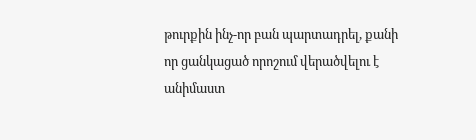թուրքին ինչ-որ բան պարտադրել, քանի որ ցանկացած որոշում վերածվելու է անիմաստ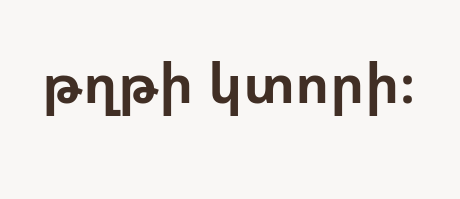թղթի կտորի։